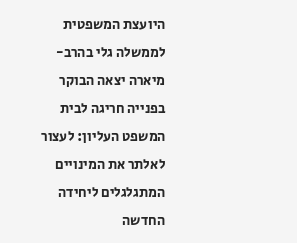היועצת המשפטית לממשלה גלי בהרב-מיארה יצאה הבוקר בפנייה חריגה לבית המשפט העליון: לעצור לאלתר את המינויים המתגלגלים ליחידה החדשה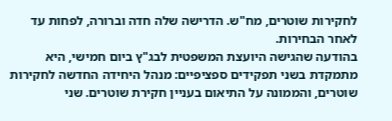לחקירות שוטרים, מח"ש. הדרישה שלה חדה וברורה, לפחות עד לאחר הבחירות.
בהודעה שהגישה היועצת המשפטית לבג"ץ ביום חמישי, היא מתמקדת בשני תפקידים ספציפיים: מנהל היחידה החדשה לחקירות שוטרים, והממונה על התיאום בעניין חקירת שוטרים. שני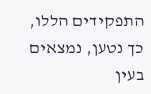התפקידים הללו, כך נטען, נמצאים בעין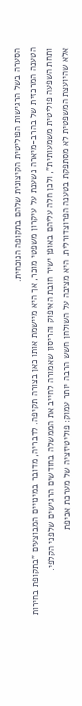הסערה בשל הרגישות הפוליטית הקיצונית שלהם בתקופה הנוכחית.
הטענה המרכזית של בהרב-מיארה נשענת על עיקרון משפטי מוכר, אך היא מיישמת אותו כאן בצורה תקיפה. לדבריה, מדובר במינויים המבוצעים "בתקופת בחירות ותחת השפעה פוליטית משמעותית", ולכן חלה עליהם באופן ישיר חובת האיפוק והריסון שאמורה לחייב את הממשלה בחודשים הרגישים שלפני הקלפי.
אלא שהיועצת המשפטית לא מסתפקת בטענה הפרוצדורלית. היא מציבה על השולחן חשש הרבה יותר עמוק: פוליטיזציה של מערכת אכיפת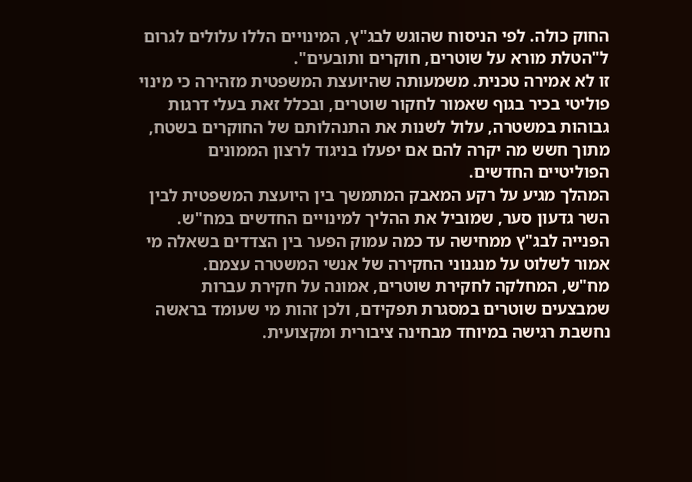החוק כולה. לפי הניסוח שהוגש לבג"ץ, המינויים הללו עלולים לגרום ל"הטלת מורא על שוטרים, חוקרים ותובעים".
זו לא אמירה טכנית. משמעותה שהיועצת המשפטית מזהירה כי מינוי פוליטי בכיר בגוף שאמור לחקור שוטרים, ובכלל זאת בעלי דרגות גבוהות במשטרה, עלול לשנות את התנהלותם של החוקרים בשטח, מתוך חשש מה יקרה להם אם יפעלו בניגוד לרצון הממונים הפוליטיים החדשים.
המהלך מגיע על רקע המאבק המתמשך בין היועצת המשפטית לבין השר גדעון סער, שמוביל את ההליך למינויים החדשים במח"ש. הפנייה לבג"ץ ממחישה עד כמה עמוק הפער בין הצדדים בשאלה מי אמור לשלוט על מנגנוני החקירה של אנשי המשטרה עצמם.
מח"ש, המחלקה לחקירת שוטרים, אמונה על חקירת עברות שמבצעים שוטרים במסגרת תפקידם, ולכן זהות מי שעומד בראשה נחשבת רגישה במיוחד מבחינה ציבורית ומקצועית.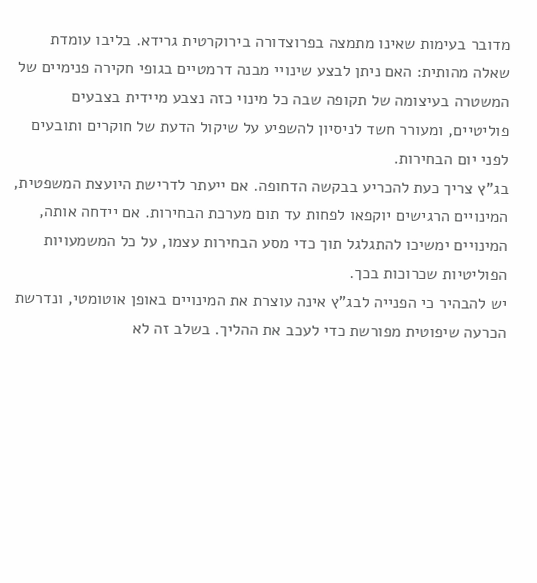מדובר בעימות שאינו מתמצה בפרוצדורה בירוקרטית גרידא. בליבו עומדת שאלה מהותית: האם ניתן לבצע שינויי מבנה דרמטיים בגופי חקירה פנימיים של המשטרה בעיצומה של תקופה שבה כל מינוי כזה נצבע מיידית בצבעים פוליטיים, ומעורר חשד לניסיון להשפיע על שיקול הדעת של חוקרים ותובעים לפני יום הבחירות.
בג"ץ צריך כעת להכריע בבקשה הדחופה. אם ייעתר לדרישת היועצת המשפטית, המינויים הרגישים יוקפאו לפחות עד תום מערכת הבחירות. אם יידחה אותה, המינויים ימשיכו להתגלגל תוך כדי מסע הבחירות עצמו, על כל המשמעויות הפוליטיות שכרוכות בכך.
יש להבהיר כי הפנייה לבג"ץ אינה עוצרת את המינויים באופן אוטומטי, ונדרשת הכרעה שיפוטית מפורשת כדי לעכב את ההליך. בשלב זה לא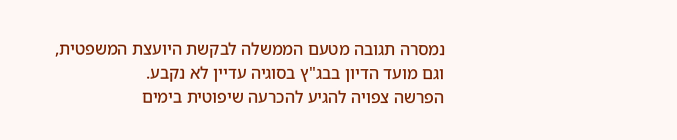נמסרה תגובה מטעם הממשלה לבקשת היועצת המשפטית, וגם מועד הדיון בבג"ץ בסוגיה עדיין לא נקבע.
הפרשה צפויה להגיע להכרעה שיפוטית בימים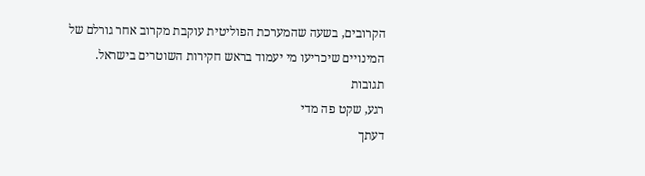הקרובים, בשעה שהמערכת הפוליטית עוקבת מקרוב אחר גורלם של המינויים שיכריעו מי יעמוד בראש חקירות השוטרים בישראל.
תגובות
רגע, שקט פה מדי
דעתך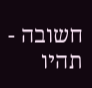חשובה - תהיו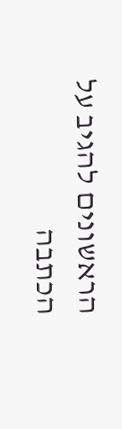הראשונים להגיב על הכתבה